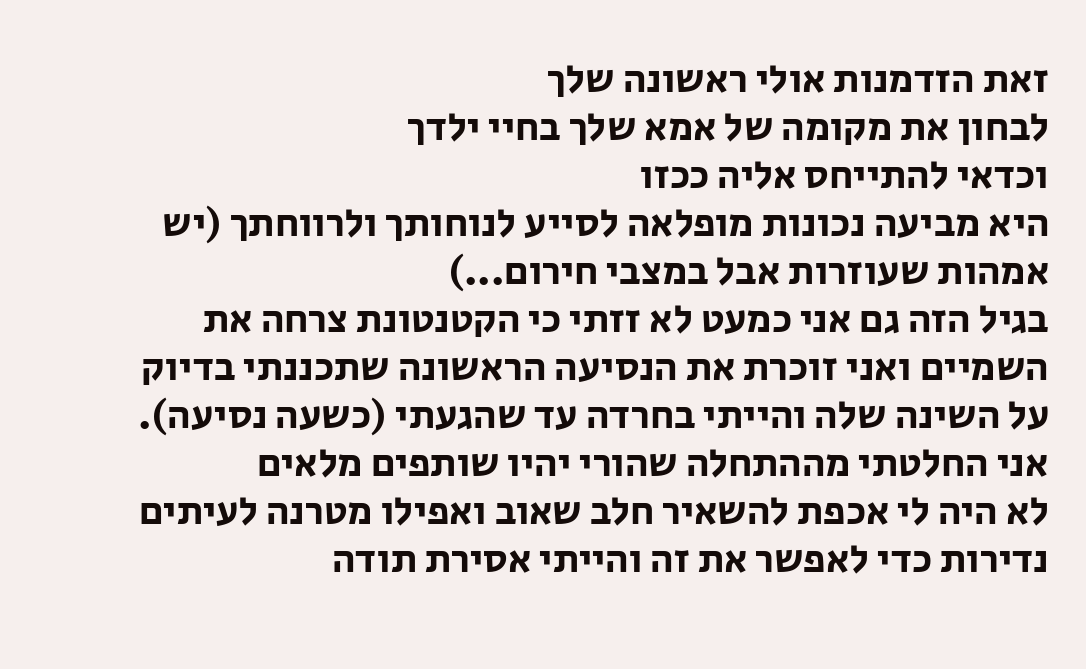זאת הזדמנות אולי ראשונה שלך
לבחון את מקומה של אמא שלך בחיי ילדך
וכדאי להתייחס אליה ככזו
היא מביעה נכונות מופלאה לסייע לנוחותך ולרווחתך (יש אמהות שעוזרות אבל במצבי חירום...)
בגיל הזה גם אני כמעט לא זזתי כי הקטנטונת צרחה את השמיים ואני זוכרת את הנסיעה הראשונה שתכננתי בדיוק על השינה שלה והייתי בחרדה עד שהגעתי (כשעה נסיעה).
אני החלטתי מההתחלה שהורי יהיו שותפים מלאים
לא היה לי אכפת להשאיר חלב שאוב ואפילו מטרנה לעיתים נדירות כדי לאפשר את זה והייתי אסירת תודה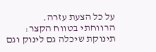על כל הצעת עזרה.
הרווחתי בטווח הקצר:
תינוקת שיכלה גם לינוק וגם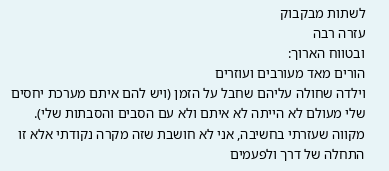לשתות מבקבוק
עזרה רבה
ובטווח הארוך:
הורים מאד מעורבים ועוזרים
וילדה שחולה עליהם שחבל על הזמן (ויש להם איתם מערכת יחסים שלי מעולם לא הייתה לא איתם ולא עם הסבים והסבתות שלי).
מקווה שעזרתי בחשיבה, אני לא חושבת שזה מקרה נקודתי אלא זו התחלה של דרך ולפעמים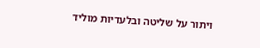ויתור על שליטה ובלעדיות מוליד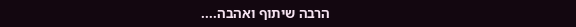הרבה שיתוף ואהבה....